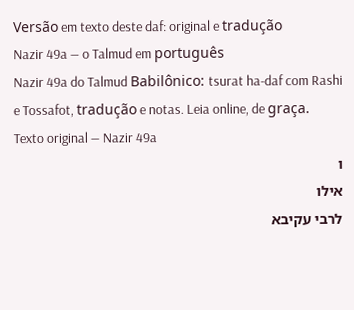Versão em texto deste daf: original e tradução
Nazir 49a — o Talmud em português
Nazir 49a do Talmud Babilônico: tsurat ha-daf com Rashi e Tossafot, tradução e notas. Leia online, de graça.
Texto original — Nazir 49a
ו
אילו
לרבי עקיבא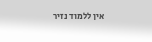אין ללמוד נזיר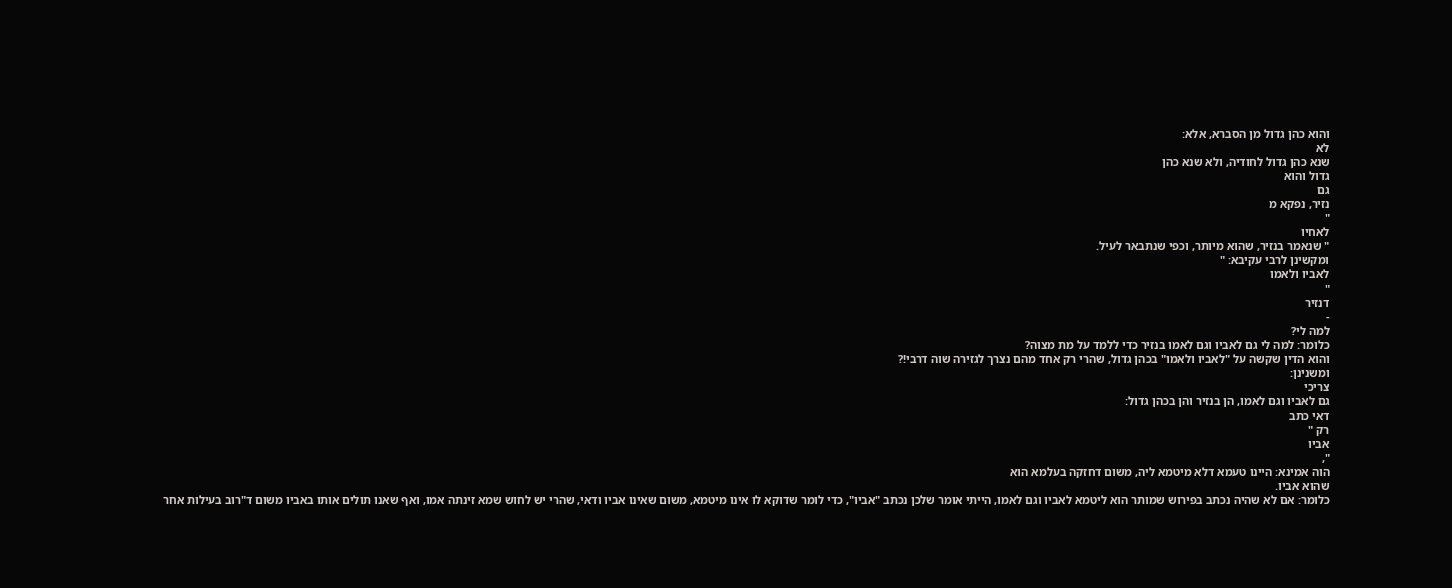והוא כהן גדול מן הסברא, אלא:
לא
שנא כהן גדול לחודיה, ולא שנא כהן
גדול והוא
גם
נזיר, נפקא מ
"
לאחיו
" שנאמר בנזיר, שהוא מיותר, וכפי שנתבאר לעיל.
ומקשינן לרבי עקיבא: "
לאביו ולאמו
"
דנזיר
-
למה לי?
כלומר: למה לי גם לאביו וגם לאמו בנזיר כדי ללמד על מת מצוה?
והוא הדין שקשה על "לאביו ולאמו" בכהן גדול, שהרי רק אחד מהם נצרך לגזירה שוה דרבי!?
ומשנינן:
צריכי
גם לאביו וגם לאמו, הן בנזיר והן בכהן גדול:
דאי כתב
רק "
אביו
",
הוה אמינא: היינו טעמא דלא מיטמא ליה, משום דחזקה בעלמא הוא
שהוא אביו.
כלומר: אם לא שהיה נכתב בפירוש שמותר הוא ליטמא לאביו וגם לאמו, הייתי אומר שלכן נכתב "אביו", כדי לומר שדוקא לו אינו מיטמא, משום שאינו אביו ודאי, שהרי יש לחוש שמא זינתה אמו, ואף שאנו תולים אותו באביו משום ד"רוב בעילות אחר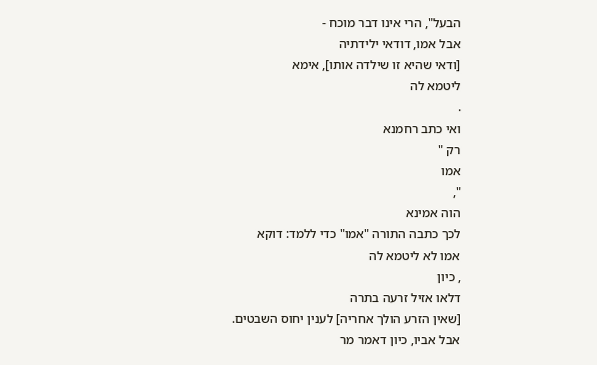הבעל", הרי אינו דבר מוכח -
אבל אמו, דודאי ילידתיה
[ודאי שהיא זו שילדה אותו], אימא
ליטמא לה
.
ואי כתב רחמנא
רק "
אמו
",
הוה אמינא
לכך כתבה התורה "אמו" כדי ללמד: דוקא
אמו לא ליטמא לה
, כיון
דלאו אזיל זרעה בתרה
[שאין הזרע הולך אחריה] לענין יחוס השבטים.
אבל אביו, כיון דאמר מר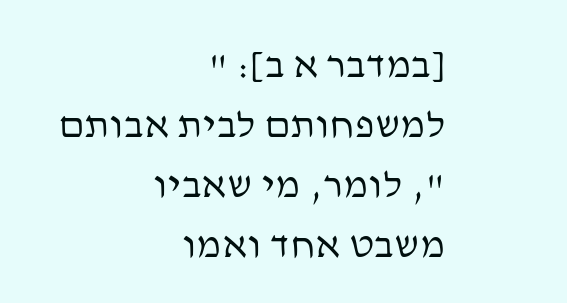[במדבר א ב]: "
למשפחותם לבית אבותם
", לומר, מי שאביו משבט אחד ואמו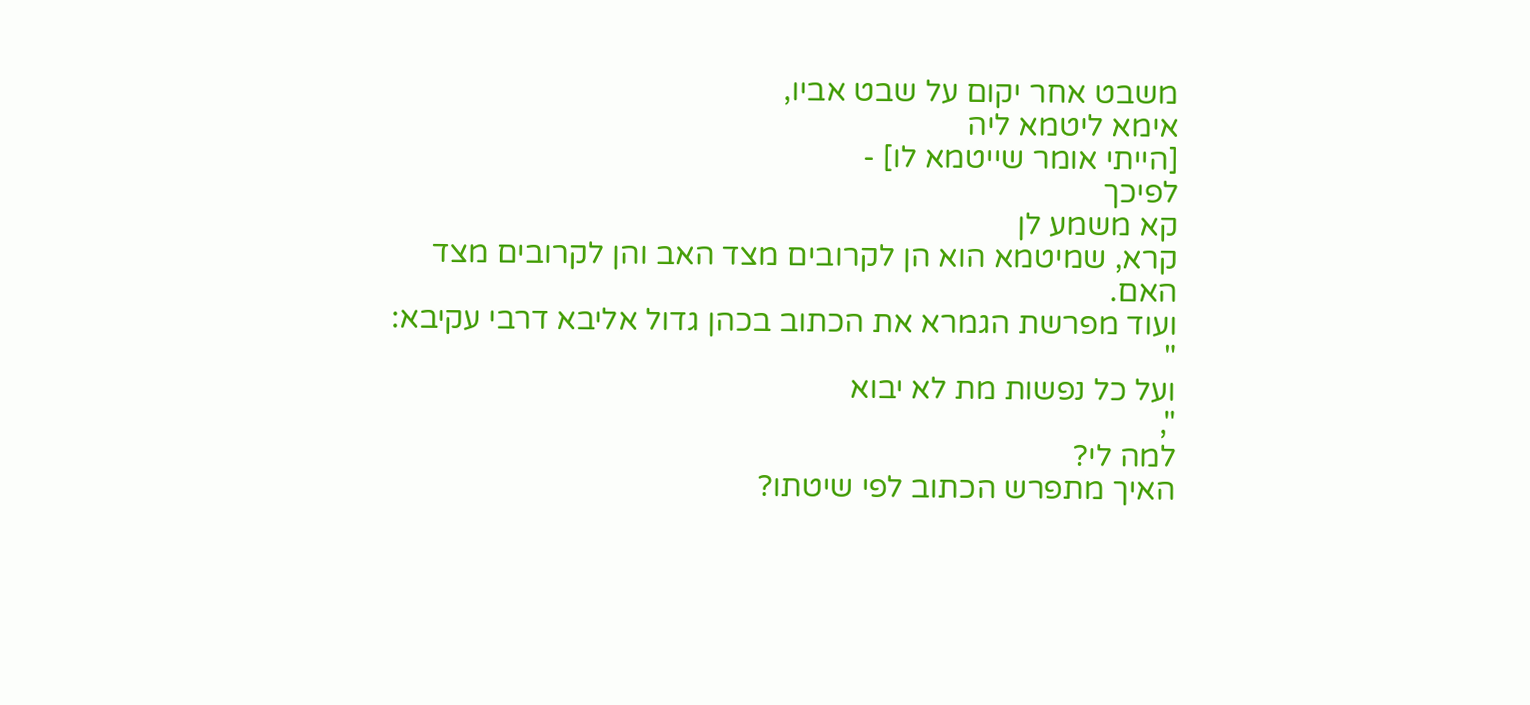משבט אחר יקום על שבט אביו,
אימא ליטמא ליה
[הייתי אומר שייטמא לו] -
לפיכך
קא משמע לן
קרא, שמיטמא הוא הן לקרובים מצד האב והן לקרובים מצד האם.
ועוד מפרשת הגמרא את הכתוב בכהן גדול אליבא דרבי עקיבא:
"
ועל כל נפשות מת לא יבוא
",
למה לי?
האיך מתפרש הכתוב לפי שיטתו?